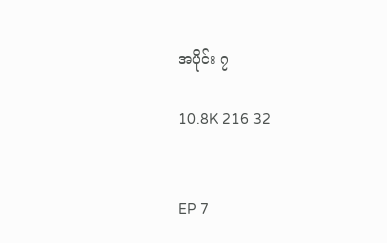အပိုင်း ၇

10.8K 216 32


EP 7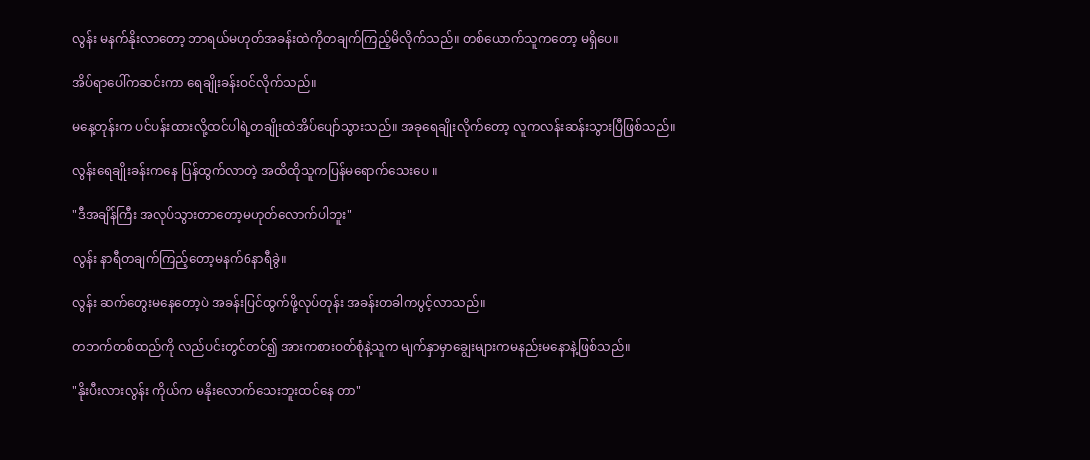လွန်း မနက်နိုးလာတော့ ဘာရယ်မဟုတ်အခန်းထဲကိုတချက်ကြည့်မိလိုက်သည်။ တစ်ယောက်သူကတော့ မရှိပေ။

အိပ်ရာပေါ်ကဆင်းကာ ရေချိုးခန်းဝင်လိုက်သည်။

မနေ့တုန်းက ပင်ပန်းထားလို့ထင်ပါရဲ့တချိုးထဲအိပ်ပျော်သွားသည်။ အခုရေချိုးလိုက်တော့ လူကလန်းဆန်းသွားပြီဖြစ်သည်။

လွန်းရေချိုးခန်းကနေ ပြန်ထွက်လာတဲ့ အထိထိုသူကပြန်မရောက်သေးပေ ။

"ဒီအချိန်ကြီး အလုပ်သွားတာတော့မဟုတ်လောက်ပါဘူး"

လွန်း နာရီတချက်ကြည့်တော့မနက်6နာရီခွဲ။

လွန်း ဆက်တွေးမနေတော့ပဲ အခန်းပြင်ထွက်ဖို့လုပ်တုန်း အခန်းတခါကပွင့်လာသည်။

တဘက်တစ်ထည်ကို လည်ပင်းတွင်တင်၍ အားကစားဝတ်စုံနဲ့သူက မျက်နှာမှာချွေးများကမနည်းမနောနဲ့ဖြစ်သည်။

"နိုးပီးလားလွန်း ကိုယ်က မနိုးလောက်သေးဘူးထင်နေ တာ"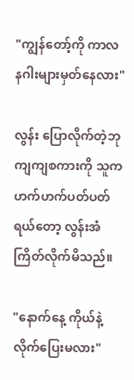"ကျွန်တော့်ကို ကာလနဂါးများမှတ်နေလား"

လွန်း ပြောလိုက်တဲ့ဘုကျကျစကားကို သူကဟက်ဟက်ပတ်ပတ်ရယ်တော့ လွန်းအံကြိတ်လိုက်မိသည်။

"နောက်နေ့ ကိုယ်နဲ့လိုက်ပြေးမလား"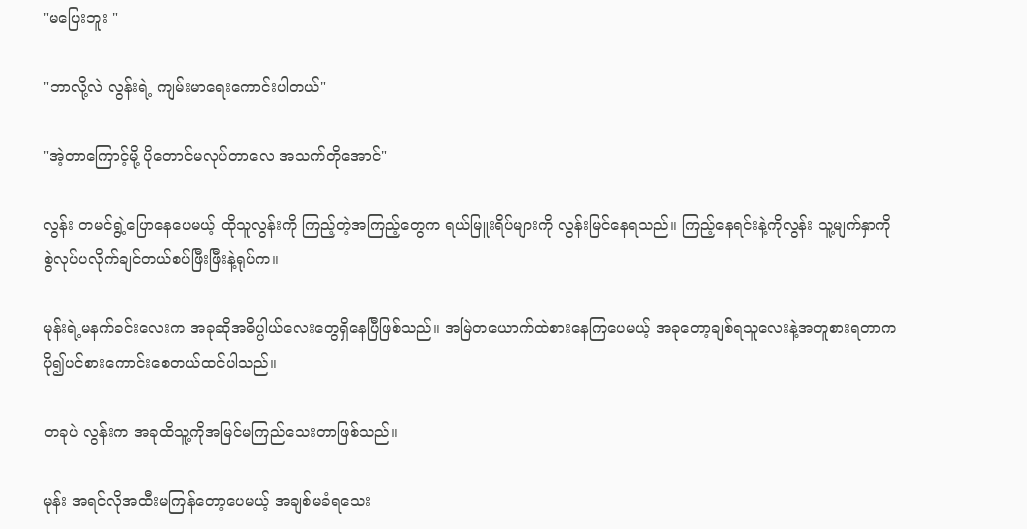"မပြေးဘူး "

"ဘာလို့လဲ လွန်းရဲ့ ကျမ်းမာရေးကောင်းပါတယ်"

"အဲ့တာကြောင့်မို့ ပိုတောင်မလုပ်တာလေ အသက်တိုအောင်"

လွန်း တမင်ရွဲ့ပြောနေပေမယ့် ထိုသူလွန်းကို ကြည့်တဲ့အကြည့်တွေက ရယ်မြူးရိပ်များကို လွန်းမြင်နေရသည်။ ကြည့်နေရင်းနဲ့ကိုလွန်း သူ့မျက်နှာကိုစွဲလုပ်ပလိုက်ချင်တယ်စပ်ဖြီးဖြီးနဲ့ရုပ်က။

မုန်းရဲ့မနက်ခင်းလေးက အခုဆိုအဓိပ္ပါယ်လေးတွေရှိနေပြီဖြစ်သည်။ အမြဲတယောက်ထဲစားနေကြပေမယ့် အခုတော့ချစ်ရသူလေးနဲ့အတူစားရတာက ပို၍ပင်စားကောင်းစေတယ်ထင်ပါသည်။

တခုပဲ လွန်းက အခုထိသူ့ကိုအမြင်မကြည်သေးတာဖြစ်သည်။

မုန်း အရင်လိုအထီးမကြန်တော့ပေမယ့် အချစ်မခံရသေး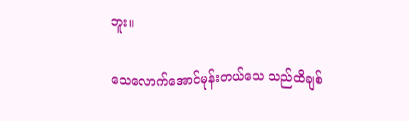ဘူး။

သေလောက်အောင်မုန်းတယ်သေ သည်ထိချစ်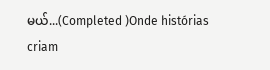မယ်...(Completed )Onde histórias criam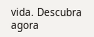vida. Descubra agora